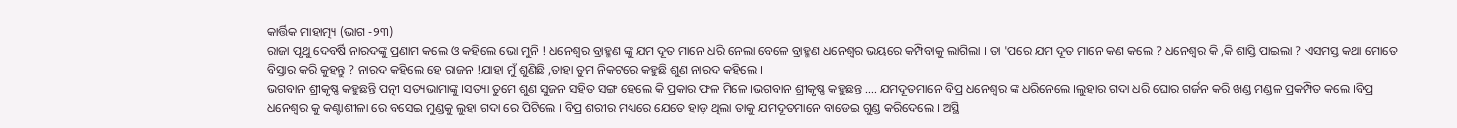କାର୍ତ୍ତିକ ମାହାତ୍ମ୍ୟ (ଭାଗ -୨୩)
ରାଜା ପୃଥୁ ଦେବର୍ଷି ନାରଦଙ୍କୁ ପ୍ରଣାମ କଲେ ଓ କହିଲେ ଭୋ ମୁନି ! ଧନେଶ୍ୱର ବ୍ରାହ୍ମଣ ଙ୍କୁ ଯମ ଦୂତ ମାନେ ଧରି ନେଲା ବେଳେ ବ୍ରାହ୍ମଣ ଧନେଶ୍ୱର ଭୟରେ କମ୍ପିବାକୁ ଲାଗିଲା । ତା 'ପରେ ଯମ ଦୂତ ମାନେ କଣ କଲେ ? ଧନେଶ୍ୱର କି ,କି ଶାସ୍ତି ପାଇଲା ? ଏସମସ୍ତ କଥା ମୋତେ ବିସ୍ତାର କରି କୁହନ୍ତୁ ? ନାରଦ କହିଲେ ହେ ରାଜନ !ଯାହା ମୁଁ ଶୁଣିଛି ,ତାହା ତୁମ ନିକଟରେ କହୁଛି ଶୁଣ ନାରଦ କହିଲେ ।
ଭଗବାନ ଶ୍ରୀକୃଷ୍ଣ କହୁଛନ୍ତି ପତ୍ନୀ ସତ୍ୟଭାମାଙ୍କୁ ।ସତ୍ୟା ତୁମେ ଶୁଣ ସୁଜନ ସହିତ ସଙ୍ଗ ହେଲେ କି ପ୍ରକାର ଫଳ ମିଳେ ।ଭଗବାନ ଶ୍ରୀକୃଷ୍ଣ କହୁଛନ୍ତ .... ଯମଦୂତମାନେ ବିପ୍ର ଧନେଶ୍ୱର ଙ୍କ ଧରିନେଲେ ।ଲୁହାର ଗଦା ଧରି ଘୋର ଗର୍ଜନ କରି ଖଣ୍ଡ ମଣ୍ଡଳ ପ୍ରକମ୍ପିତ କଲେ ।ବିପ୍ର ଧନେଶ୍ୱର କୁ କଣ୍ଟାଶୀଳା ରେ ବସେଇ ମୁଣ୍ଡକୁ ଲୁହା ଗଦା ରେ ପିଟିଲେ । ବିପ୍ର ଶରୀର ମଧ୍ୟରେ ଯେତେ ହାଡ଼ ଥିଲା ତାକୁ ଯମଦୂତମାନେ ବାଡେଇ ଗୁଣ୍ଡ କରିଦେଲେ । ଅସ୍ଥି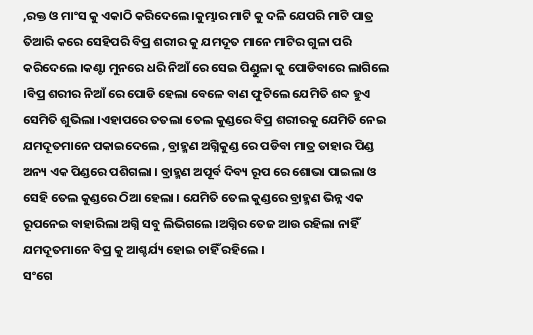,ରକ୍ତ ଓ ମାଂସ କୁ ଏକାଠି କରିଦେଲେ ।କୁମ୍ଭାର ମାଟି କୁ ଦଳି ଯେପରି ମାଟି ପାତ୍ର ତିଆରି କରେ ସେହିପରି ବିପ୍ର ଶରୀର କୁ ଯମଦୂତ ମାନେ ମାଟିର ଗୁଳା ପରି କରିଦେଲେ ।କଣ୍ଟା ମୁନରେ ଧରି ନିଆଁ ରେ ସେଇ ପିଣ୍ଡୁଳା କୁ ପୋଡିବାରେ ଲାଗିଲେ ।ବିପ୍ର ଶରୀର ନିଆଁ ରେ ପୋଡି ହେଲା ବେଳେ ବାଣ ଫୁଟିଲେ ଯେମିତି ଶବ୍ଦ ହୁଏ ସେମିତି ଶୁଭିଲା ।ଏହାପରେ ତତଲା ତେଲ କୁଣ୍ଡରେ ବିପ୍ର ଶରୀରକୁ ଯେମିତି ନେଇ ଯମଦୂତମାନେ ପକାଇଦେଲେ , ବ୍ରାହ୍ମଣ ଅଗ୍ନିକୁଣ୍ଡ ରେ ପଡିବା ମାତ୍ର ତାହାର ପିଣ୍ଡ ଅନ୍ୟ ଏକ ପିଣ୍ଡରେ ପଶିଗଲା । ବ୍ରାହ୍ମଣ ଅପୂର୍ବ ଦିବ୍ୟ ରୂପ ରେ ଶୋଭା ପାଇଲା ଓ ସେହି ତେଲ କୁଣ୍ଡରେ ଠିଆ ହେଲା । ଯେମିତି ତେଲ କୁଣ୍ଡରେ ବ୍ରାହ୍ମଣ ଭିନ୍ନ ଏକ ରୂପନେଇ ବାହାରିଲା ଅଗ୍ନି ସବୁ ଲିଭିଗଲେ ।ଅଗ୍ନିର ତେଜ ଆଉ ରହିଲା ନାହିଁ ଯମଦୂତମାନେ ବିପ୍ର କୁ ଆଶ୍ଚର୍ଯ୍ୟ ହୋଇ ଚାହିଁ ରହିଲେ ।
ସଂଗେ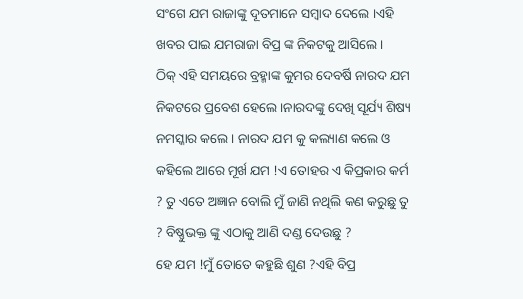ସଂଗେ ଯମ ରାଜାଙ୍କୁ ଦୂତମାନେ ସମ୍ବାଦ ଦେଲେ ।ଏହି ଖବର ପାଇ ଯମରାଜା ବିପ୍ର ଙ୍କ ନିକଟକୁ ଆସିଲେ ।
ଠିକ୍ ଏହି ସମୟରେ ବ୍ରହ୍ମାଙ୍କ କୁମର ଦେବର୍ଷି ନାରଦ ଯମ ନିକଟରେ ପ୍ରବେଶ ହେଲେ ।ନାରଦଙ୍କୁ ଦେଖି ସୂର୍ଯ୍ୟ ଶିଷ୍ୟ ନମସ୍କାର କଲେ । ନାରଦ ଯମ କୁ କଲ୍ୟାଣ କଲେ ଓ କହିଲେ ଆରେ ମୂର୍ଖ ଯମ !ଏ ତୋହର ଏ କିପ୍ରକାର କର୍ମ ? ତୁ ଏତେ ଅଜ୍ଞାନ ବୋଲି ମୁଁ ଜାଣି ନଥିଲି କଣ କରୁଛୁ ତୁ ? ବିଷ୍ଣୁଭକ୍ତ ଙ୍କୁ ଏଠାକୁ ଆଣି ଦଣ୍ଡ ଦେଉଛୁ ?
ହେ ଯମ !ମୁଁ ତୋତେ କହୁଛି ଶୁଣ ?ଏହି ବିପ୍ର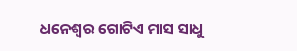ଧନେଶ୍ୱର ଗୋଟିଏ ମାସ ସାଧୁ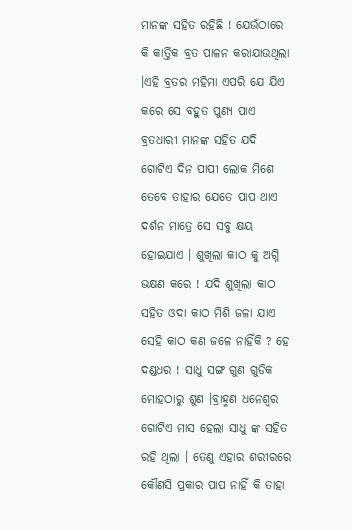ମାନଙ୍କ ସହିତ ରହିଛି ! ଯେଉଁଠାରେ କି କାର୍ତ୍ତିକ ବ୍ରତ ପାଳନ କରାଯାଉଥିଲା ।ଏହି ବ୍ରତର ମହିମା ଏପରି ଯେ ଯିଏ କରେ ସେ ବହୁତ ପୁଣ୍ୟ ପାଏ ବ୍ରତଧାରୀ ମାନଙ୍କ ସହିତ ଯଦି ଗୋଟିଏ ଦିନ ପାପୀ ଲୋକ ମିଶେ ତେବେ ତାହାର ଯେତେ ପାପ ଥାଏ ଦର୍ଶନ ମାତ୍ରେ ସେ ସବୁ କ୍ଷୟ ହୋଇଯାଏ । ଶୁଖିଲା କାଠ କୁ ଅଗ୍ନି ଭକ୍ଷଣ କରେ ! ଯଦି ଶୁଖିଲା କାଠ ସହିତ ଓଦା କାଠ ମିଶି ଜଳା ଯାଏ ସେହି କାଠ କଣ ଜଳେ ନାହିଁକି ? ହେ ଦଣ୍ଡଧର ! ସାଧୁ ସଙ୍ଗ ଗୁଣ ଗୁଡିକ ମୋହଠାରୁ ଶୁଣ ।ବ୍ରାହ୍ମଣ ଧନେଶ୍ୱର ଗୋଟିଏ ମାସ ହେଲା ସାଧୁ ଙ୍କ ସହିତ ରହି ଥିଲା । ତେଣୁ ଏହାର ଶରୀରରେ କୌଣସି ପ୍ରକାର ପାପ ନାହିଁ କି ତାହା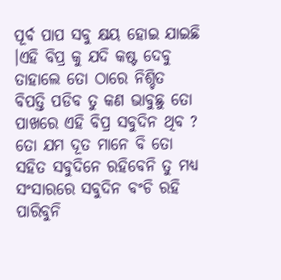ପୂର୍ବ ପାପ ସବୁ କ୍ଷୟ ହୋଇ ଯାଇଛି ।ଏହି ବିପ୍ର କୁ ଯଦି କଷ୍ଟ ଦେବୁ ତାହାଲେ ତୋ ଠାରେ ନିଶ୍ଚିତ ବିପତ୍ତି ପଡିବ ତୁ କଣ ଭାବୁଛୁ ତୋ ପାଖରେ ଏହି ବିପ୍ର ସବୁଦିନ ଥିବ ? ତୋ ଯମ ଦୂତ ମାନେ ବି ତୋ ସହିତ ସବୁଦିନେ ରହିବେନି ତୁ ମଧ୍ୟ ସଂସାରରେ ସବୁଦିନ ବଂଚି ରହି ପାରିବୁନି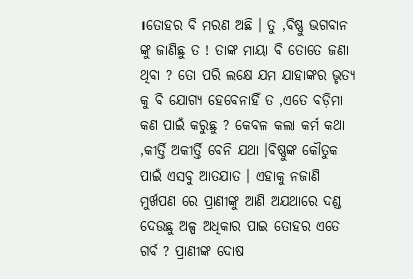।ତୋହର ବି ମରଣ ଅଛି । ତୁ ,ବିଷ୍ଣୁ ଭଗବାନ ଙ୍କୁ ଜାଣିଛୁ ତ ! ତାଙ୍କ ମାୟା ବି ତୋତେ ଜଣା ଥିବା ? ତୋ ପରି ଲକ୍ଷେ ଯମ ଯାହାଙ୍କର ଭୃତ୍ୟ କୁ ବି ଯୋଗ୍ୟ ହେବେନାହିଁ ତ ,ଏତେ ବଡ଼ିମା କଣ ପାଇଁ କରୁଛୁ ? କେବଳ କଲା କର୍ମ କଥା ,କୀର୍ତ୍ତି ଅକୀର୍ତ୍ତି ବେନି ଯଥା ।ବିଷ୍ଣୁଙ୍କ କୌତୁକ ପାଇଁ ଏସବୁ ଆତଯାତ । ଏହାକୁ ନଜାଣି ମୁର୍ଖପଣ ରେ ପ୍ରାଣୀଙ୍କୁ ଆଣି ଅଯଥାରେ ଦଣ୍ଡ ଦେଉଛୁ ଅଳ୍ପ ଅଧିକାର ପାଇ ତୋହର ଏତେ ଗର୍ବ ? ପ୍ରାଣୀଙ୍କ ଦୋଷ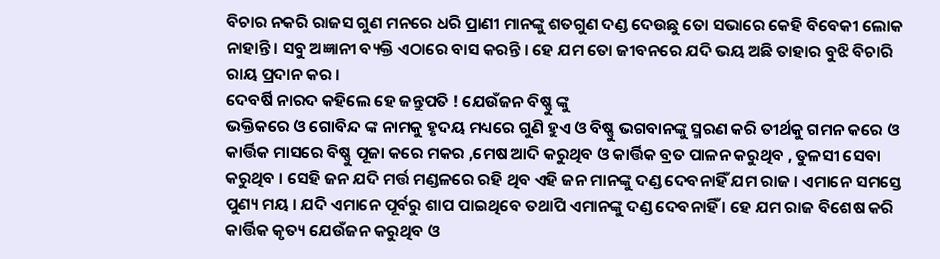ବିଚାର ନକରି ରାଜସ ଗୁଣ ମନରେ ଧରି ପ୍ରାଣୀ ମାନଙ୍କୁ ଶତଗୁଣ ଦଣ୍ଡ ଦେଉଛୁ ତୋ ସଭାରେ କେହି ବିବେକୀ ଲୋକ ନାହାନ୍ତି । ସବୁ ଅଜ୍ଞାନୀ ବ୍ୟକ୍ତି ଏଠାରେ ବାସ କରନ୍ତି । ହେ ଯମ ତୋ ଜୀବନରେ ଯଦି ଭୟ ଅଛି ତାହାର ବୁଝି ବିଚାରି ରାୟ ପ୍ରଦାନ କର ।
ଦେବର୍ଷି ନାରଦ କହିଲେ ହେ ଜନ୍ତୁପତି ! ଯେଉଁଜନ ବିଷ୍ଣୁ ଙ୍କୁ
ଭକ୍ତିକରେ ଓ ଗୋବିନ୍ଦ ଙ୍କ ନାମକୁ ହୃଦୟ ମଧ୍ୟରେ ଗୁଣି ହୁଏ ଓ ବିଷ୍ଣୁ ଭଗବାନଙ୍କୁ ସ୍ମରଣ କରି ତୀର୍ଥକୁ ଗମନ କରେ ଓ କାର୍ତ୍ତିକ ମାସରେ ବିଷ୍ଣୁ ପୂଜା କରେ ମକର ,ମେଷ ଆଦି କରୁଥିବ ଓ କାର୍ତ୍ତିକ ବ୍ରତ ପାଳନ କରୁଥିବ , ତୁଳସୀ ସେବା କରୁଥିବ । ସେହି ଜନ ଯଦି ମର୍ତ୍ତ ମଣ୍ଡଳରେ ରହି ଥିବ ଏହି ଜନ ମାନଙ୍କୁ ଦଣ୍ଡ ଦେବନାହିଁ ଯମ ରାଜ । ଏମାନେ ସମସ୍ତେ ପୁଣ୍ୟ ମୟ । ଯଦି ଏମାନେ ପୂର୍ବରୁ ଶାପ ପାଇଥିବେ ତଥାପି ଏମାନଙ୍କୁ ଦଣ୍ଡ ଦେବନାହିଁ । ହେ ଯମ ରାଜ ବିଶେଷ କରି କାର୍ତ୍ତିକ କୃତ୍ୟ ଯେଉଁଜନ କରୁଥିବ ଓ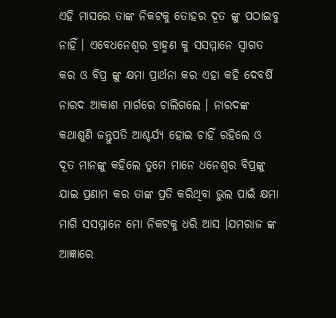ଏହି ମାସରେ ତାଙ୍କ ନିକଟକୁ ତୋହର ଦୂତ ଙ୍କୁ ପଠାଇବୁ ନାହିଁ । ଏବେଧନେଶ୍ୱର ବ୍ରାହ୍ମଣ କୁ ସସମ୍ମାନେ ସ୍ୱାଗତ କର ଓ ବିପ୍ର ଙ୍କୁ କ୍ଷମା ପ୍ରାର୍ଥନା କର ଏହା କହି ଦେବର୍ଷି ନାରଦ ଆକାଶ ମାର୍ଗରେ ଚାଲିଗଲେ । ନାରଦଙ୍କ କଥାଶୁଣି ଜନ୍ତୁପତି ଆଶ୍ଚର୍ଯ୍ୟ ହୋଇ ଚାହିଁ ରହିଲେ ଓ ଦୂତ ମାନଙ୍କୁ କହିଲେ ତୁମେ ମାନେ ଧନେଶ୍ୱର ବିପ୍ରଙ୍କୁ ଯାଇ ପ୍ରଣାମ କର ତାଙ୍କ ପ୍ରତି କରିଥିବା ଭୁଲ ପାଇଁ କ୍ଷମା ମାଗି ସସମ୍ମାନେ ମୋ ନିକଟକୁ ଧରି ଆସ ।ଯମରାଜ ଙ୍କ ଆଜ୍ଞାରେ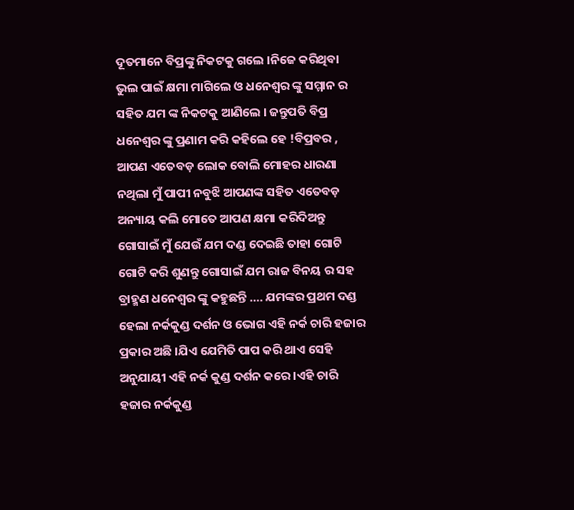ଦୂତମାନେ ବିପ୍ରଙ୍କୁ ନିକଟକୁ ଗଲେ ।ନିଜେ କରିଥିବା ଭୁଲ ପାଇଁ କ୍ଷମା ମାଗିଲେ ଓ ଧନେଶ୍ୱର ଙ୍କୁ ସମ୍ମାନ ର ସହିତ ଯମ ଙ୍କ ନିକଟକୁ ଆଣିଲେ । ଜନ୍ତୁପତି ବିପ୍ର ଧନେଶ୍ୱର ଙ୍କୁ ପ୍ରଣାମ କରି କହିଲେ ହେ !ବିପ୍ରବର , ଆପଣ ଏତେବଡ଼ ଲୋକ ବୋଲି ମୋହର ଧାରଣା ନଥିଲା ମୁଁ ପାପୀ ନବୁଝି ଆପଣଙ୍କ ସହିତ ଏତେବଡ଼ ଅନ୍ୟାୟ କଲି ମୋତେ ଆପଣ କ୍ଷମା କରିଦିଅନ୍ତୁ ଗୋସାଇଁ ମୁଁ ଯେଉଁ ଯମ ଦଣ୍ଡ ଦେଇଛି ତାହା ଗୋଟି ଗୋଟି କରି ଶୁଣନ୍ତୁ ଗୋସାଇଁ ଯମ ରାଜ ବିନୟ ର ସହ ବ୍ରାହ୍ମଣ ଧନେଶ୍ୱର ଙ୍କୁ କହୁଛନ୍ତି …. ଯମଙ୍କର ପ୍ରଥମ ଦଣ୍ଡ ହେଲା ନର୍କକୁଣ୍ଡ ଦର୍ଶନ ଓ ଭୋଗ ଏହି ନର୍କ ଚାରି ହଜାର ପ୍ରକାର ଅଛି ।ଯିଏ ଯେମିତି ପାପ କରି ଥାଏ ସେହି ଅନୁଯାୟୀ ଏହି ନର୍କ କୁଣ୍ଡ ଦର୍ଶନ କରେ ।ଏହି ଚାରି ହଜାର ନର୍କକୁଣ୍ଡ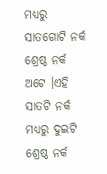ମଧ୍ୟରୁ ସାତଗୋଟି ନର୍କ ଶ୍ରେଷ୍ଠ ନର୍କ ଅଟେ ।ଏହି ସାତଟି ନର୍କ ମଧ୍ୟରୁ ଦୁଇଟି ଶ୍ରେଷ୍ଠ ନର୍କ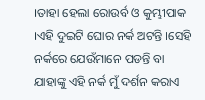।ତାହା ହେଲା ରୋଉର୍ବ ଓ କୁମ୍ଭୀପାକ ।ଏହି ଦୁଇଟି ଘୋର ନର୍କ ଅଟନ୍ତି ।ସେହି ନର୍କରେ ଯେଉଁମାନେ ପଡନ୍ତି ବା ଯାହାଙ୍କୁ ଏହି ନର୍କ ମୁଁ ଦର୍ଶନ କରାଏ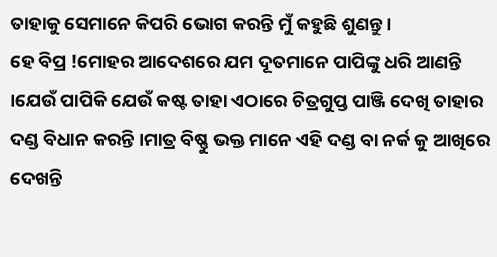ତାହାକୁ ସେମାନେ କିପରି ଭୋଗ କରନ୍ତି ମୁଁ କହୁଛି ଶୁଣନ୍ତୁ ।
ହେ ବିପ୍ର !ମୋହର ଆଦେଶରେ ଯମ ଦୂତମାନେ ପାପିଙ୍କୁ ଧରି ଆଣନ୍ତି ।ଯେଉଁ ପାପିକି ଯେଉଁ କଷ୍ଟ ତାହା ଏଠାରେ ଚିତ୍ରଗୁପ୍ତ ପାଞ୍ଜି ଦେଖି ତାହାର ଦଣ୍ଡ ବିଧାନ କରନ୍ତି ।ମାତ୍ର ବିଷ୍ଣୁ ଭକ୍ତ ମାନେ ଏହି ଦଣ୍ଡ ବା ନର୍କ କୁ ଆଖିରେ ଦେଖନ୍ତି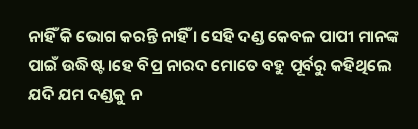ନାହିଁ କି ଭୋଗ କରନ୍ତି ନାହିଁ । ସେହି ଦଣ୍ଡ କେବଳ ପାପୀ ମାନଙ୍କ ପାଇଁ ଉଦ୍ଧିଷ୍ଟ ।ହେ ବିପ୍ର ନାରଦ ମୋତେ ବହୁ ପୂର୍ବରୁ କହିଥିଲେ ଯଦି ଯମ ଦଣ୍ଡକୁ ନ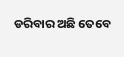ଡରିବାର ଅଛି ତେବେ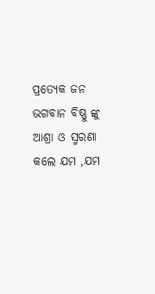ପ୍ରତ୍ୟେକ ଜନ ଭଗବାନ ବିଷ୍ଣୁ ଙ୍କୁ ଆଶ୍ରା ଓ ସ୍ମରଣା କଲେ ଯମ ,ଯମ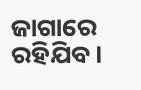ଜାଗାରେ ରହିଯିବ ।